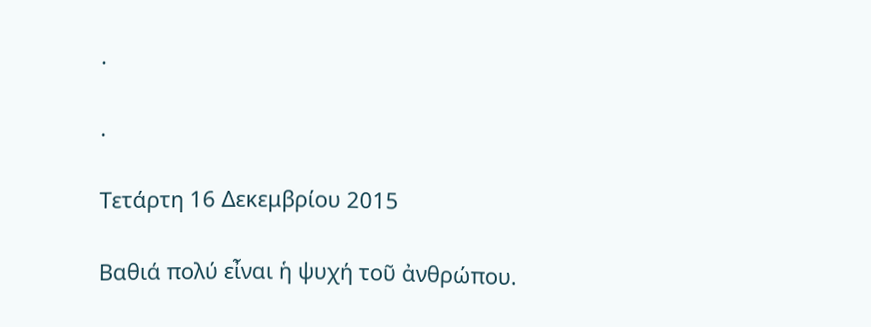.

.

Τετάρτη 16 Δεκεμβρίου 2015

Βαθιά πολύ εἶναι ἡ ψυχή τοῦ ἀνθρώπου.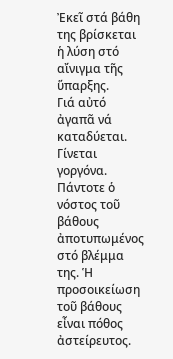Ἐκεῖ στά βάθη της βρίσκεται ἡ λύση στό αἴνιγμα τῆς ὕπαρξης.
Γιά αὐτό ἀγαπᾶ νά καταδύεται. Γίνεται γοργόνα. Πάντοτε ὁ νόστος τοῦ βάθους ἀποτυπωμένος  στό βλέμμα της. Ἡ προσοικείωση τοῦ βάθους  εἶναι πόθος ἀστείρευτος.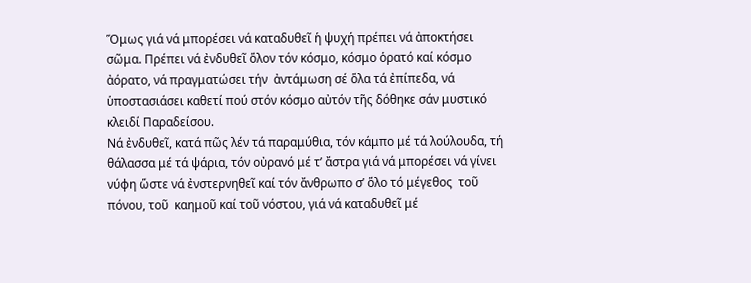Ὅμως γιά νά μπορέσει νά καταδυθεῖ ἡ ψυχή πρέπει νά ἀποκτήσει σῶμα. Πρέπει νά ἐνδυθεῖ ὅλον τόν κόσμο, κόσμο ὁρατό καί κόσμο ἀόρατο, νά πραγματώσει τήν  ἀντάμωση σέ ὅλα τά ἐπίπεδα, νά ὑποστασιάσει καθετί πού στόν κόσμο αὐτόν τῆς δόθηκε σάν μυστικό κλειδί Παραδείσου.
Νά ἐνδυθεῖ, κατά πῶς λέν τά παραμύθια, τόν κάμπο μέ τά λούλουδα, τή θάλασσα μέ τά ψάρια, τόν οὐρανό μέ τ’ ἄστρα γιά νά μπορέσει νά γίνει νύφη ὥστε νά ἐνστερνηθεῖ καί τόν ἄνθρωπο σ’ ὅλο τό μέγεθος  τοῦ πόνου, τοῦ  καημοῦ καί τοῦ νόστου, γιά νά καταδυθεῖ μέ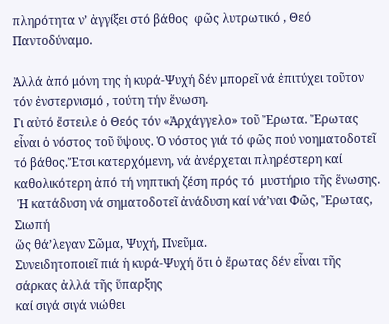πληρότητα ν’ ἀγγίξει στό βάθος  φῶς λυτρωτικό , Θεό Παντοδύναμο.

Ἀλλά ἀπό μόνη της ἡ κυρά-Ψυχή δέν μπορεῖ νά ἐπιτύχει τοῦτον τόν ἐνστερνισμό , τούτη τήν ἕνωση.
Γι αὐτό ἔστειλε ὁ Θεός τόν «Ἀρχάγγελο» τοῦ Ἔρωτα. Ἔρωτας εἶναι ὁ νόστος τοῦ ὕψους. Ὁ νόστος γιά τό φῶς πού νοηματοδοτεῖ τό βάθος.Ἔτσι κατερχόμενη, νά ἀνέρχεται πληρέστερη καί καθολικότερη ἀπό τή νηπτική ζέση πρός τό  μυστήριο τῆς ἕνωσης.
 Ἡ κατάδυση νά σηματοδοτεῖ ἀνάδυση καί νά’ναι Φῶς, Ἔρωτας, Σιωπή
ὥς θά’λεγαν Σῶμα, Ψυχή, Πνεῦμα.
Συνειδητοποιεῖ πιά ἡ κυρά-Ψυχή ὅτι ὁ ἔρωτας δέν εἶναι τῆς σάρκας ἀλλά τῆς ὕπαρξης
καί σιγά σιγά νιώθει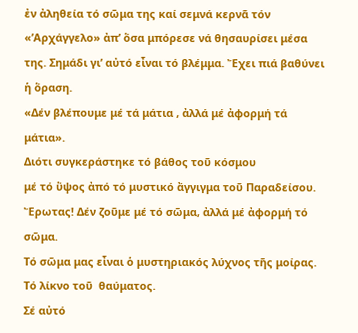ἐν ἀληθεία τό σῶμα της καί σεμνά κερνᾶ τόν «’Αρχάγγελο» ἀπ’ ὅσα μπόρεσε νά θησαυρίσει μέσα της. Σημάδι γι’ αὐτό εἶναι τό βλέμμα. Ἔχει πιά βαθύνει ἡ ὅραση.
«Δέν βλέπουμε μέ τά μάτια , ἀλλά μέ ἀφορμή τά μάτια».
Διότι συγκεράστηκε τό βάθος τοῦ κόσμου
μέ τό ὕψος ἀπό τό μυστικό ἄγγιγμα τοῦ Παραδείσου.
Ἔρωτας! Δέν ζοῦμε μέ τό σῶμα, ἀλλά μέ ἀφορμή τό σῶμα.
Τό σῶμα μας εἶναι ὁ μυστηριακός λύχνος τῆς μοίρας. Τό λίκνο τοῦ  θαύματος.
Σέ αὐτό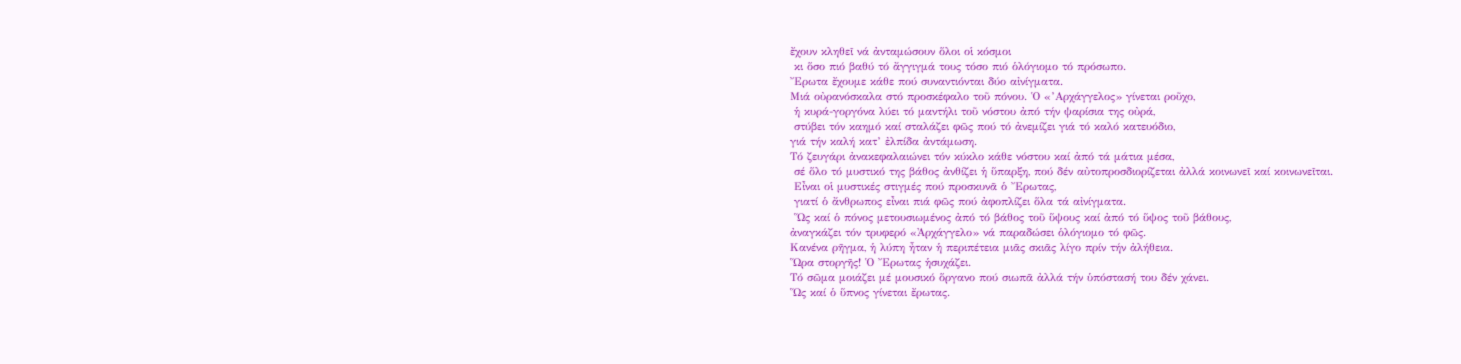ἔχουν κληθεῖ νά ἀνταμώσουν ὅλοι οἱ κόσμοι
 κι ὅσο πιό βαθύ τό ἄγγιγμά τους τόσο πιό ὁλόγιομο τό πρόσωπο.
Ἔρωτα ἔχουμε κάθε πού συναντιόνται δύο αἰνίγματα.
Μιά οὐρανόσκαλα στό προσκέφαλο τοῦ πόνου. Ὁ «’Αρχάγγελος» γίνεται ροῦχο,
 ἡ κυρά-γοργόνα λύει τό μαντήλι τοῦ νόστου ἀπό τήν ψαρίσια της οὐρά,
 στύβει τόν καημό καί σταλάζει φῶς πού τό ἀνεμίζει γιά τό καλό κατευόδιο,
γιά τήν καλή κατ’ ἐλπίδα ἀντάμωση.
Τό ζευγάρι ἀνακεφαλαιώνει τόν κύκλο κάθε νόστου καί ἀπό τά μάτια μέσα,
 σέ ὅλο τό μυστικό της βάθος ἀνθίζει ἡ ὕπαρξη, πού δέν αὐτοπροσδιορίζεται ἀλλά κοινωνεῖ καί κοινωνεῖται.
 Εἶναι οἱ μυστικές στιγμές πού προσκυνᾶ ὁ Ἔρωτας,
 γιατί ὁ ἄνθρωπος εἶναι πιά φῶς πού ἀφοπλίζει ὅλα τά αἰνίγματα.
 Ὥς καί ὁ πόνος μετουσιωμένος ἀπό τό βάθος τοῦ ὕψους καί ἀπό τό ὕψος τοῦ βάθους,
ἀναγκάζει τόν τρυφερό «Ἀρχάγγελο» νά παραδώσει ὁλόγιομο τό φῶς.
Κανένα ρῆγμα, ἡ λύπη ἦταν ἡ περιπέτεια μιᾶς σκιᾶς λίγο πρίν τήν ἀλήθεια.
Ὥρα στοργῆς! Ὁ Ἔρωτας ἡσυχάζει.
Τό σῶμα μοιάζει μέ μουσικό ὅργανο πού σιωπᾶ ἀλλά τήν ὑπόστασή του δέν χάνει.
Ὥς καί ὁ ὕπνος γίνεται ἔρωτας.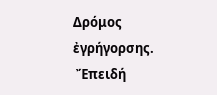Δρόμος ἐγρήγορσης.
 Ἔπειδή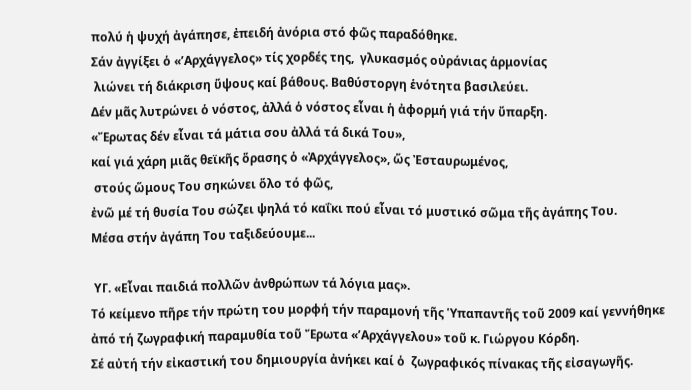πολύ ἡ ψυχή ἀγάπησε, ἐπειδή ἀνόρια στό φῶς παραδόθηκε.
Σάν ἀγγίξει ὁ «’Αρχάγγελος» τίς χορδές της,  γλυκασμός οὐράνιας ἁρμονίας
 λιώνει τή διάκριση ὕψους καί βάθους. Βαθύστοργη ἑνότητα βασιλεύει.
Δέν μᾶς λυτρώνει ὁ νόστος, ἀλλά ὁ νόστος εἶναι ἡ ἀφορμή γιά τήν ὔπαρξη.
«Ἔρωτας δέν εἶναι τά μάτια σου ἀλλά τά δικά Του»,
καί γιά χάρη μιᾶς θεϊκῆς ὅρασης ὁ «Ἀρχάγγελος», ὥς Ἐσταυρωμένος,
 στούς ὥμους Του σηκώνει ὅλο τό φῶς,
ἐνῶ μέ τή θυσία Του σώζει ψηλά τό καΐκι πού εἶναι τό μυστικό σῶμα τῆς ἀγάπης Του.
Μέσα στήν ἀγάπη Του ταξιδεύουμε...

 ΥΓ. «Εἶναι παιδιά πολλῶν ἀνθρώπων τά λόγια μας».
Τό κείμενο πῆρε τήν πρώτη του μορφή τήν παραμονή τῆς Ὑπαπαντῆς τοῦ 2009 καί γεννήθηκε ἀπό τή ζωγραφική παραμυθία τοῦ Ἔρωτα «’Αρχάγγελου» τοῦ κ. Γιώργου Κόρδη.
Σέ αὐτή τήν εἰκαστική του δημιουργία ἀνήκει καί ὁ  ζωγραφικός πίνακας τῆς εἰσαγωγῆς.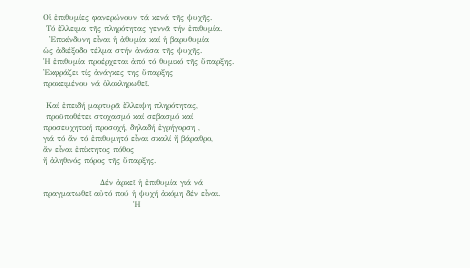Οἱ ἐπιθυμίες φανερώνουν τά κενά τῆς ψυχῆς.
 Τό ἔλλειμα τῆς πληρότητας γεννᾶ τήν ἐπιθυμία.
  Ἐπικίνδυνη εἶναι ἡ ἀθυμία καί ἡ βαρυθυμία
ὡς ἀδιέξοδο τέλμα στήν ἀνάσα τῆς ψυχῆς.
Ἡ ἐπιθυμία προέρχεται ἀπό τό θυμικό τῆς ὕπαρξης.
Ἐκφράζει τίς ἀνάγκες της ὕπαρξης
προκειμένου νά ὁλοκληρωθεῖ.

 Καί ἐπειδή μαρτυρᾶ ἔλλειψη πληρότητας,
 προϋποθέτει στοχασμό καί σεβασμό καί προσευχητική προσοχή, δηλαδή ἐγρήγορση ,
γιά τό ἄν τό ἐπιθυμητό εἶναι σκαλί ἤ βάραθρο,
ἄν εἶναι ἐπίκτητος πόθος
ἤ ἀληθινός πόρος τῆς ὕπαρξης.

                   Δέν ἀρκεῖ ἡ ἐπιθυμία γιά νά πραγματωθεῖ αὐτό πού ἡ ψυχή ἀκόμη δέν εἶναι.
                              Ἡ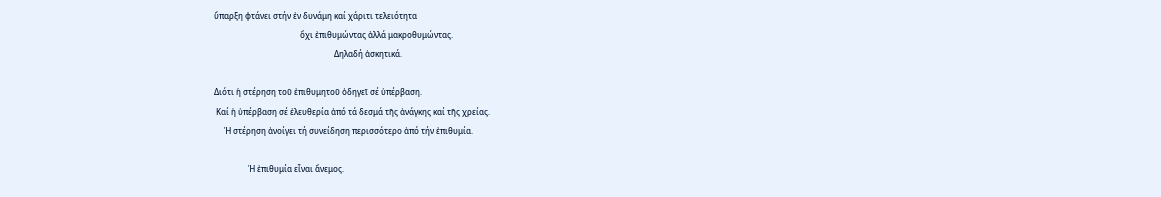ὕπαρξη φτάνει στήν ἐν δυνάμη καί χάριτι τελειότητα
                                           ὄχι ἐπιθυμώντας ἀλλά μακροθυμώντας.
                                                            Δηλαδή ἀσκητικά.

Διότι ἡ στέρηση τοῦ ἐπιθυμητοῦ ὁδηγεῖ σέ ὑπέρβαση.
 Καί ἡ ὑπέρβαση σέ ἐλευθερία ἀπό τά δεσμά τῆς ἀνάγκης καί τῆς χρείας.
     Ἡ στέρηση ἀνοίγει τή συνείδηση περισσότερο ἀπό τήν ἐπιθυμία.

                 Ἡ ἐπιθυμία εἶναι ἄνεμος.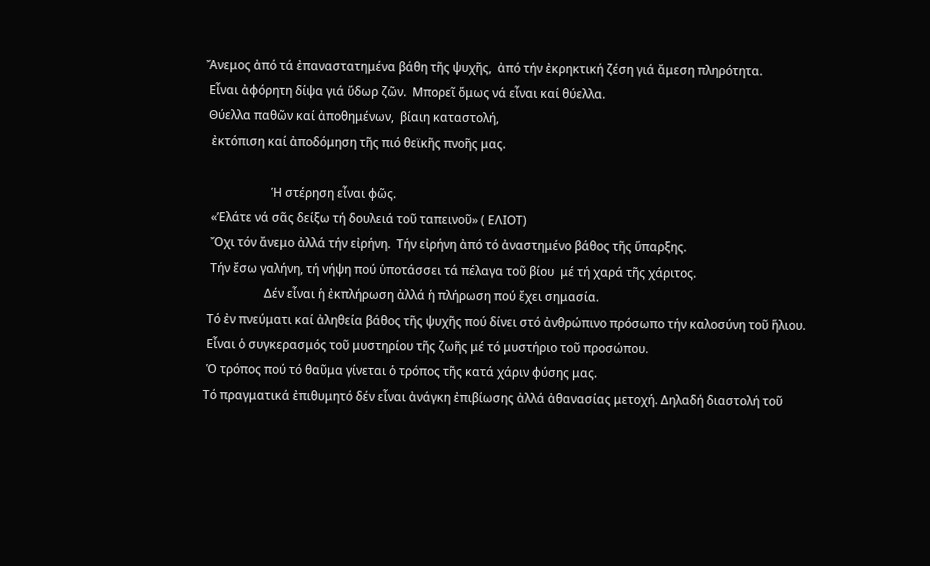Ἄνεμος ἀπό τά ἐπαναστατημένα βάθη τῆς ψυχῆς,  ἀπό τήν ἐκρηκτική ζέση γιά ἄμεση πληρότητα.
 Εἶναι ἀφόρητη δίψα γιά ὕδωρ ζῶν.  Μπορεῖ ὅμως νά εἶναι καί θύελλα.
 Θύελλα παθῶν καί ἀποθημένων,  βίαιη καταστολή,
  ἐκτόπιση καί ἀποδόμηση τῆς πιό θεϊκῆς πνοῆς μας.

                      Ἡ στέρηση εἶναι φῶς.
  «’Ελάτε νά σᾶς δείξω τή δουλειά τοῦ ταπεινοῦ» ( ΕΛΙΟΤ)
  Ὄχι τόν ἄνεμο ἀλλά τήν εἰρήνη.  Τήν εἰρήνη ἀπό τό ἀναστημένο βάθος τῆς ὕπαρξης.
  Τήν ἔσω γαλήνη, τή νήψη πού ὑποτάσσει τά πέλαγα τοῦ βίου  μέ τή χαρά τῆς χάριτος.
                    Δέν εἶναι ἡ ἐκπλήρωση ἀλλά ἡ πλήρωση πού ἔχει σημασία.
 Tό ἐν πνεύματι καί ἀληθεία βάθος τῆς ψυχῆς πού δίνει στό ἀνθρώπινο πρόσωπο τήν καλοσύνη τοῦ ἥλιου.
 Εἶναι ὁ συγκερασμός τοῦ μυστηρίου τῆς ζωῆς μέ τό μυστήριο τοῦ προσώπου.
 Ὁ τρόπος πού τό θαῦμα γίνεται ὁ τρόπος τῆς κατά χάριν φύσης μας.
Τό πραγματικά ἐπιθυμητό δέν εἶναι ἀνάγκη ἐπιβίωσης ἀλλά ἀθανασίας μετοχή. Δηλαδή διαστολή τοῦ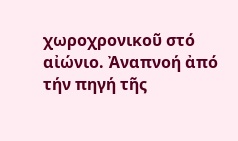χωροχρονικοῦ στό αἰώνιο. Ἀναπνοή ἀπό τήν πηγή τῆς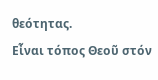θεότητας.
Εἶναι τόπος Θεοῦ στόν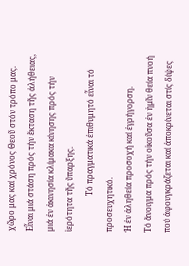χῶρο μας καί χρόνος Θεοῦ στόν τρόπο μας.
Εἶναι μιά στάση πρός τήν ἔκταση τῆς ἀλήθειας,
μιά ἐν ἀκινησία κλίμακα κίνησης πρός τήν ἱερότητα τῆς ὕπαρξης.
                  Τό πραγματικά ἐπιθυμητό εἶναι τό προσευχητικό.
Ἡ ἐν ἀληθεία προσοχή καί ἐγρήγορση.
Τό ἄνοιγμα πρός τήν οἰκοῦσα ἐν ἡμῖν θεία πνοή πού ἀφουγκράζεται καί ἀποκρίνεται στίς δίψες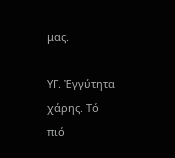μας.

ΥΓ. Ἐγγύτητα χάρης. Τό πιό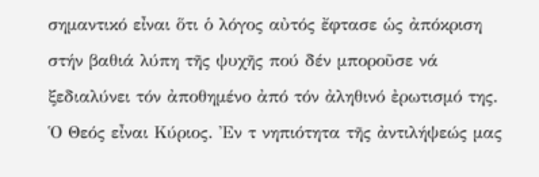σημαντικό εἶναι ὅτι ὁ λόγος αὐτός ἔφτασε ὡς ἀπόκριση στήν βαθιά λύπη τῆς ψυχῆς πού δέν μποροῦσε νά ξεδιαλύνει τόν ἀποθημένο ἀπό τόν ἀληθινό ἐρωτισμό της.
Ὁ Θεός εἶναι Κύριος. Ἐν τ νηπιότητα τῆς ἀντιλήψεώς μας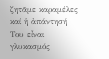ζητᾶμε καραμέλες καί ἡ ἀπάντησή Του εἶναι γλυκασμός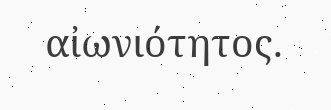αἰωνιότητος.